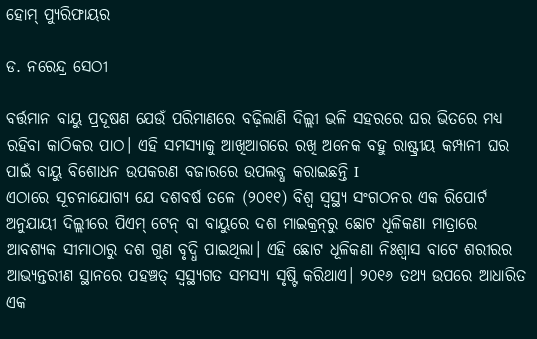ହୋମ୍‌ ପ୍ୟୁରିଫାୟର

ଡ. ନରେନ୍ଦ୍ର ସେଠୀ

ବର୍ତ୍ତମାନ ବାୟୁ ପ୍ରଦୂଷଣ ଯେଉଁ ପରିମାଣରେ ବଢ଼ିଲାଣି ଦିଲ୍ଲୀ ଭଳି ସହରରେ ଘର ଭିତରେ ମଧ୍ୟ ରହିବା କାଠିକର ପାଠ। ଏହି ସମସ୍ୟାକୁ ଆଖିଆଗରେ ରଖି ଅନେକ ବହୁ ରାଷ୍ଟ୍ରୀୟ କମ୍ପାନୀ ଘର ପାଇଁ ବାୟୁ ବିଶୋଧନ ଉପକରଣ ବଜାରରେ ଉପଲବ୍ଧ କରାଇଛନ୍ତି I
ଏଠାରେ ସୂଚନାଯୋଗ୍ୟ ଯେ ଦଶବର୍ଷ ତଳେ (୨୦୧୧) ବିଶ୍ୱ ସ୍ବସ୍ଥ୍ୟ ସଂଗଠନର ଏକ ରିପୋର୍ଟ ଅନୁଯାୟୀ ଦିଲ୍ଲୀରେ ପିଏମ୍‌ ଟେନ୍‌ ବା ବାୟୁରେ ଦଶ ମାଇକ୍ରନ୍‌ରୁ ଛୋଟ ଧୂଳିକଣା ମାତ୍ରାରେ ଆବଶ୍ୟକ ସୀମାଠାରୁ ଦଶ ଗୁଣ ବୃଦ୍ଧି ପାଇଥିଲା। ଏହି ଛୋଟ ଧୂଳିକଣା ନିଃଶ୍ୱାସ ବାଟେ ଶରୀରର ଆଭ୍ୟନ୍ତରୀଣ ସ୍ଥାନରେ ପହଞ୍ଚତ୍ ସ୍ବସ୍ଥ୍ୟଗତ ସମସ୍ୟା ସୃଷ୍ଟି କରିଥାଏ। ୨୦୧୬ ତଥ୍ୟ ଉପରେ ଆଧାରିତ ଏକ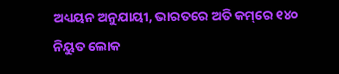ଅଧ୍ୟୟନ ଅନୁଯାୟୀ, ଭାରତରେ ଅତି କମ୍‌ରେ ୧୪୦ ନିୟୁତ ଲୋକ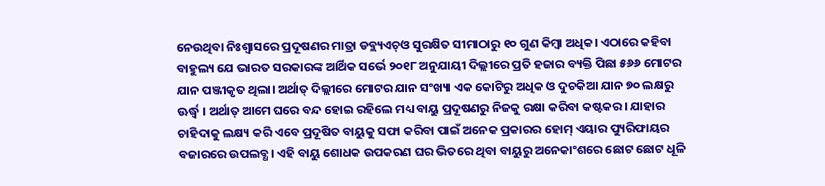ନେଉଥିବା ନିଃଶ୍ୱାସରେ ପ୍ରଦୂଷଣର ମାତ୍ରା ଡବ୍ଲ୍ୟଏଚ୍‌ଓ ସୁରକ୍ଷିତ ସୀମାଠାରୁ ୧୦ ଗୁଣ କିମ୍ବା ଅଧିକ। ଏଠାରେ କହିବା ବାହୁଲ୍ୟ ଯେ ଭାରତ ସରକାରଙ୍କ ଆର୍ଥିକ ସର୍ଭେ ୨୦୧୮ ଅନୁଯାୟୀ ଦିଲ୍ଲୀରେ ପ୍ରତି ହଜାର ବ୍ୟକ୍ତି ପିଛା ୫୬୬ ମୋଟର ଯାନ ପଞ୍ଜୀକୃତ ଥିଲା। ଅର୍ଥାତ୍‌ ଦିଲ୍ଲୀରେ ମୋଟର ଯାନ ସଂଖ୍ୟା ଏକ କୋଟିରୁ ଅଧିକ ଓ ଦୁଚକିଆ ଯାନ ୭୦ ଲକ୍ଷରୁ ଊର୍ଦ୍ଧ୍ୱ । ଅର୍ଥାତ୍‌ ଆମେ ଘରେ ବନ୍ଦ ହୋଇ ରହିଲେ ମଧ୍ୟ ବାୟୁ ପ୍ରଦୂଷଣରୁ ନିଜକୁ ରକ୍ଷା କରିବା କଷ୍ଟକର। ଯାହାର ଚାହିଦାକୁ ଲକ୍ଷ୍ୟ କରି ଏବେ ପ୍ରଦୂଷିତ ବାୟୁକୁ ସଫା କରିବା ପାଇଁ ଅନେକ ପ୍ରକାରର ହୋମ୍‌ ଏୟାର ପ୍ୟୁରିଫାୟର ବଜାରରେ ଉପଲବ୍ଧ। ଏହି ବାୟୁ ଶୋଧକ ଉପକରଣ ଘର ଭିତରେ ଥିବା ବାୟୁରୁ ଅନେକାଂଶରେ ଛୋଟ ଛୋଟ ଧୂଳି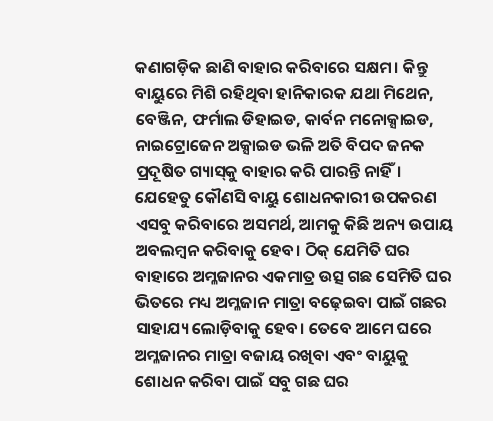କଣାଗଡ଼ିକ ଛାଣି ବାହାର କରିବାରେ ସକ୍ଷମ। କିନ୍ତୁ ବାୟୁରେ ମିଶି ରହିଥିବା ହାନିକାରକ ଯଥା ମିଥେନ, ବେଞ୍ଜିନ, ଫର୍ମାଲ ଡିହାଇଡ, କାର୍ବନ ମନୋକ୍ସାଇଡ, ନାଇଟ୍ରୋଜେନ ଅକ୍ସାଇଡ ଭଳି ଅତି ବିପଦ ଜନକ ପ୍ରଦୂଷିତ ଗ୍ୟାସ୍‌କୁ ବାହାର କରି ପାରନ୍ତି ନାହିଁ। ଯେହେତୁ କୌଣସି ବାୟୁ ଶୋଧନକାରୀ ଉପକରଣ ଏସବୁ କରିବାରେ ଅସମର୍ଥ, ଆମକୁ କିଛି ଅନ୍ୟ ଉପାୟ ଅବଲମ୍ବନ କରିବାକୁ ହେବ। ଠିକ୍‌ ଯେମିତି ଘର ବାହାରେ ଅମ୍ଳଜାନର ଏକମାତ୍ର ଉତ୍ସ ଗଛ ସେମିତି ଘର ଭିତରେ ମଧ୍ୟ ଅମ୍ଳଜାନ ମାତ୍ରା ବଢ଼େଇବା ପାଇଁ ଗଛର ସାହାଯ୍ୟ ଲୋଡ଼ିବାକୁ ହେବ। ତେବେ ଆମେ ଘରେ ଅମ୍ଳଜାନର ମାତ୍ରା ବଜାୟ ରଖିବା ଏବଂ ବାୟୁକୁ ଶୋଧନ କରିବା ପାଇଁ ସବୁ ଗଛ ଘର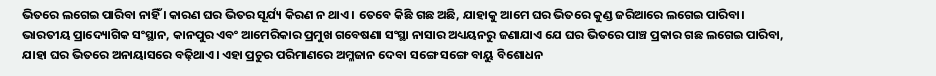ଭିତରେ ଲଗେଇ ପାରିବା ନାହିଁ । କାରଣ ଘର ଭିତର ସୂର୍ଯ୍ୟ କିରଣ ନ ଥାଏ । ତେବେ କିଛି ଗଛ ଅଛି, ଯାହାକୁ ଆମେ ଘର ଭିତରେ କୁଣ୍ଡ ଜରିଆରେ ଲଗେଇ ପାରିବା।
ଭାରତୀୟ ପ୍ରାଦ୍ୟୋଗିକ ସଂସ୍ଥାନ, କାନପୁର ଏବଂ ଆମେରିକାର ପ୍ରମୁଖ ଗବେଷଣା ସଂସ୍ଥା ନାସାର ଅଧ୍ୟୟନରୁ ଜଣାଯାଏ ଯେ ଘର ଭିତରେ ପାଞ୍ଚ ପ୍ରକାର ଗଛ ଲଗେଇ ପାରିବା, ଯାହା ଘର ଭିତରେ ଅନାୟାସରେ ବଢ଼ିଥାଏ। ଏହା ପ୍ରଚୁର ପରିମାଣରେ ଅମ୍ଳଜାନ ଦେବା ସଙ୍ଗେ ସଙ୍ଗେ ବାୟୁ ବିଶୋଧନ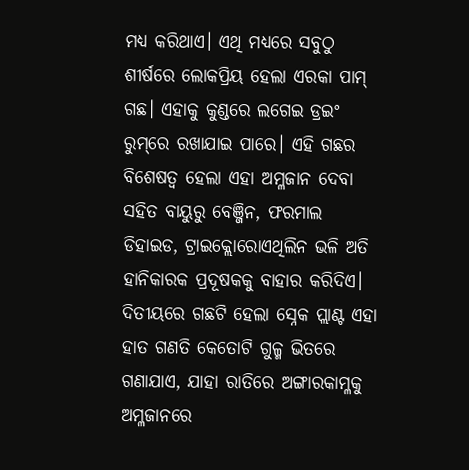ମଧ୍ୟ କରିଥାଏ। ଏଥି ମଧ୍ୟରେ ସବୁଠୁ ଶୀର୍ଷରେ ଲୋକପ୍ରିୟ ହେଲା ଏରକା ପାମ୍‌ ଗଛ। ଏହାକୁ କୁଣ୍ଡରେ ଲଗେଇ ଡ୍ରଇଂ ରୁମ୍‌ରେ ରଖାଯାଇ ପାରେ। ଏହି ଗଛର ବିଶେଷତ୍ୱ ହେଲା ଏହା ଅମ୍ଳଜାନ ଦେବା ସହିତ ବାୟୁରୁ ବେଞ୍ଜିନ, ଫରମାଲ ଡିହାଇଡ, ଟ୍ରାଇକ୍ଲୋରୋଏଥିଲିନ ଭଳି ଅତି ହାନିକାରକ ପ୍ରଦୂଷକକୁ ବାହାର କରିଦିଏ। ଦିତୀୟରେ ଗଛଟି ହେଲା ସ୍ନେକ ପ୍ଲାଣ୍ଟ ଏହା ହାତ ଗଣତି କେତୋଟି ଗୁଳ୍ମ ଭିତରେ ଗଣାଯାଏ, ଯାହା ରାତିରେ ଅଙ୍ଗାରକାମ୍ଳକୁ ଅମ୍ଳଜାନରେ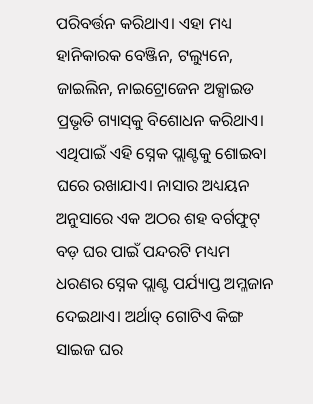ପରିବର୍ତ୍ତନ କରିଥାଏ। ଏହା ମଧ୍ୟ ହାନିକାରକ ବେଞ୍ଜିନ, ଟଲ୍ୟୁନେ, ଜାଇଲିନ, ନାଇଟ୍ରୋଜେନ ଅକ୍ସାଇଡ ପ୍ରଭୃତି ଗ୍ୟାସ୍‌କୁ ବିଶୋଧନ କରିଥାଏ। ଏଥିପାଇଁ ଏହି ସ୍ନେକ ପ୍ଲାଣ୍ଟକୁ ଶୋଇବା ଘରେ ରଖାଯାଏ। ନାସାର ଅଧ୍ୟୟନ ଅନୁସାରେ ଏକ ଅଠର ଶହ ବର୍ଗଫୁଟ୍‌ ବଡ଼ ଘର ପାଇଁ ପନ୍ଦରଟି ମଧ୍ୟମ ଧରଣର ସ୍ନେକ ପ୍ଲାଣ୍ଟ ପର୍ଯ୍ୟାପ୍ତ ଅମ୍ଳଜାନ ଦେଇଥାଏ। ଅର୍ଥାତ୍‌ ଗୋଟିଏ କିଙ୍ଗ ସାଇଜ ଘର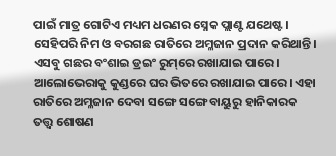ପାଇଁ ମାତ୍ର ଗୋଟିଏ ମଧ୍ୟମ ଧରଣର ସ୍ନେକ ପ୍ଲାଣ୍ଟ ଯଥେଷ୍ଟ। ସେହିପରି ନିମ ଓ ବରଗଛ ରାତିରେ ଅମ୍ଳଜାନ ପ୍ରଦାନ କରିଥାନ୍ତି। ଏସବୁ ଗଛର ବଂଶାଇ ଡ୍ରଇଂ ରୁମ୍‌ରେ ରଖାଯାଇ ପାରେ। ଆଲୋଭେରାକୁ କୁଣ୍ଡରେ ଘର ଭିତରେ ରଖାଯାଇ ପାରେ। ଏହା ରାତିରେ ଅମ୍ଳଜାନ ଦେବା ସଙ୍ଗେ ସଙ୍ଗେ ବାୟୁରୁ ହାନିକାରକ ତତ୍ତ୍ୱ ଶୋଷଣ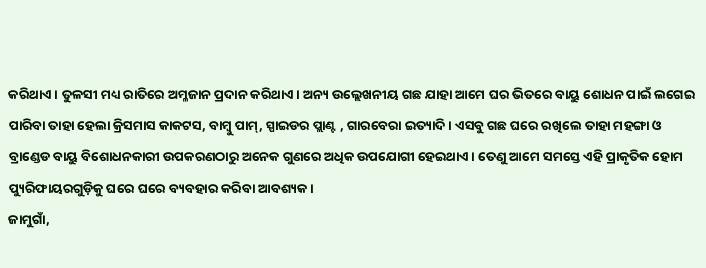କରିଥାଏ। ତୁଳସୀ ମଧ୍ୟ ରାତିରେ ଅମ୍ଳଜାନ ପ୍ରଦାନ କରିଥାଏ। ଅନ୍ୟ ଉଲ୍ଲେଖନୀୟ ଗଛ ଯାହା ଆମେ ଘର ଭିତରେ ବାୟୁ ଶୋଧନ ପାଇଁ ଲଗେଇ ପାରିବା ତାହା ହେଲା କ୍ରିସମାସ କାକଟସ, ବାମ୍ବୁ ପାମ୍‌, ସ୍ପାଇଡର ପ୍ଲାଣ୍ଟ , ଗାରବେରା ଇତ୍ୟାଦି। ଏସବୁ ଗଛ ଘରେ ରଖିଲେ ତାହା ମହଙ୍ଗା ଓ ବ୍ରାଣ୍ଡେଡ ବାୟୁ ବିଶୋଧନକାରୀ ଉପକରଣଠାରୁ ଅନେକ ଗୁଣରେ ଅଧିକ ଉପଯୋଗୀ ହେଇଥାଏ। ତେଣୁ ଆମେ ସମସ୍ତେ ଏହି ପ୍ରାକୃତିକ ହୋମ ପ୍ୟୁରିଫାୟରଗୁଡ଼ିକୁ ଘରେ ଘରେ ବ୍ୟବହାର କରିବା ଆବଶ୍ୟକ।
ଜାମୁଗାଁ,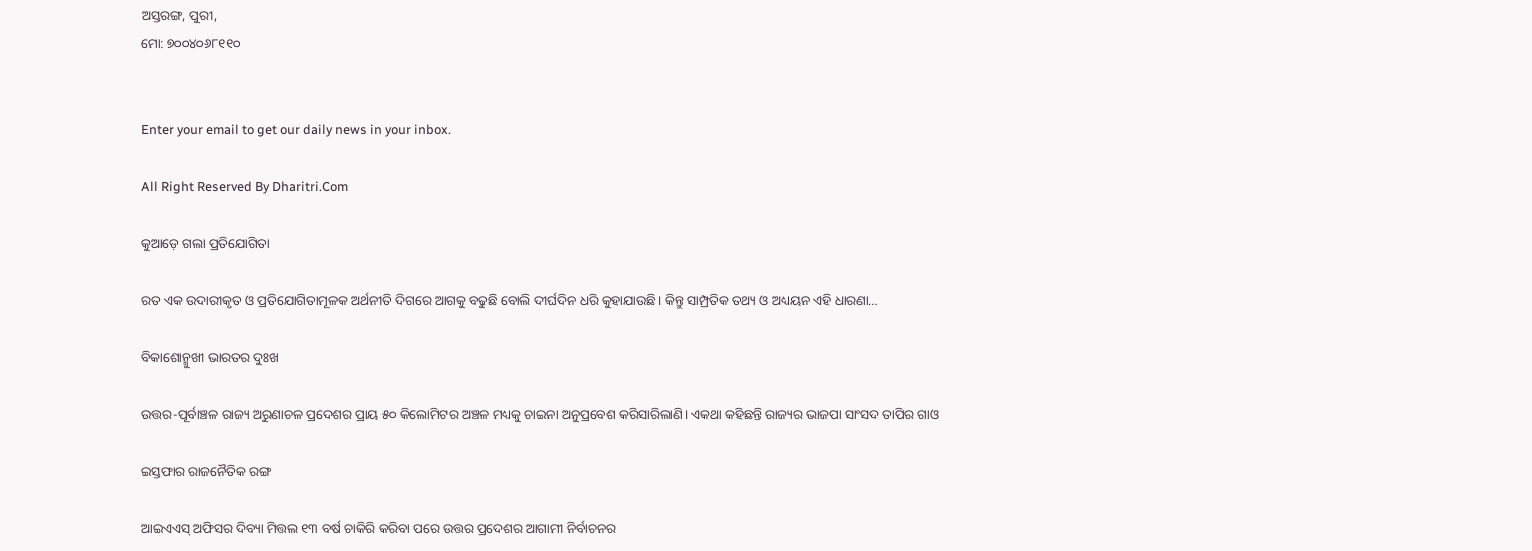ଅସ୍ତରଙ୍ଗ, ପୁରୀ,
ମୋ: ୭୦୦୪୦୬୮୧୧୦


Enter your email to get our daily news in your inbox.

All Right Reserved By Dharitri.Com

କୁଆଡ଼େ ଗଲା ପ୍ରତିଯୋଗିତା

ରତ ଏକ ଉଦାରୀକୃତ ଓ ପ୍ରତିଯୋଗିତାମୂଳକ ଅର୍ଥନୀତି ଦିଗରେ ଆଗକୁ ବଢୁଛି ବୋଲି ଦୀର୍ଘଦିନ ଧରି କୁହାଯାଉଛି। କିନ୍ତୁ ସାମ୍ପ୍ରତିକ ତଥ୍ୟ ଓ ଅଧ୍ୟୟନ ଏହି ଧାରଣା…

ବିକାଶୋନ୍ମୁଖୀ ଭାରତର ଦୁଃଖ

ଉତ୍ତର-ପୂର୍ବାଞ୍ଚଳ ରାଜ୍ୟ ଅରୁଣାଚଳ ପ୍ରଦେଶର ପ୍ରାୟ ୫୦ କିଲୋମିଟର ଅଞ୍ଚଳ ମଧ୍ୟକୁ ଚାଇନା ଅନୁପ୍ରବେଶ କରିସାରିଲାଣି। ଏକଥା କହିଛନ୍ତି ରାଜ୍ୟର ଭାଜପା ସାଂସଦ ତାପିର ଗାଓ

ଇସ୍ତଫାର ରାଜନୈତିକ ରଙ୍ଗ

ଆଇଏଏସ୍‌ ଅଫିସର ଦିବ୍ୟା ମିତ୍ତଲ ୧୩ ବର୍ଷ ଚାକିରି କରିବା ପରେ ଉତ୍ତର ପ୍ରଦେଶର ଆଗାମୀ ନିର୍ବାଚନର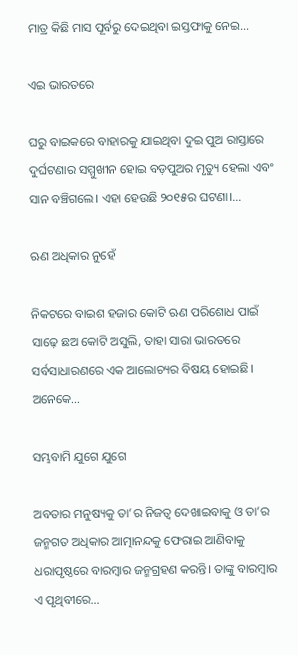ମାତ୍ର କିଛି ମାସ ପୂର୍ବରୁ ଦେଇଥିବା ଇସ୍ତଫାକୁ ନେଇ…

ଏଇ ଭାରତରେ

ଘରୁ ବାଇକରେ ବାହାରକୁ ଯାଇଥିବା ଦୁଇ ପୁଅ ରାସ୍ତାରେ ଦୁର୍ଘଟଣାର ସମ୍ମୁଖୀନ ହୋଇ ବଡ଼ପୁଅର ମୃତ୍ୟୁ ହେଲା ଏବଂ ସାନ ବଞ୍ଚିଗଲେ। ଏହା ହେଉଛି ୨୦୧୫ର ଘଟଣା।…

ଋଣ ଅଧିକାର ନୁହେଁ

ନିକଟରେ ବାଇଶ ହଜାର କୋଟି ଋଣ ପରିଶୋଧ ପାଇଁ ସାଢ଼େ ଛଅ କୋଟି ଅସୁଲି, ତାହା ସାରା ଭାରତରେ ସର୍ବସାଧାରଣରେ ଏକ ଆଲୋଚ୍ୟର ବିଷୟ ହୋଇଛି। ଅନେକେ…

ସମ୍ଭବାମି ଯୁଗେ ଯୁଗେ

ଅବତାର ମନୁଷ୍ୟକୁ ତା’ର ନିଜତ୍ୱ ଦେଖାଇବାକୁ ଓ ତା’ର ଜନ୍ମଗତ ଅଧିକାର ଆତ୍ମାନନ୍ଦକୁ ଫେରାଇ ଆଣିବାକୁ ଧରାପୃଷ୍ଠରେ ବାରମ୍ବାର ଜନ୍ମଗ୍ରହଣ କରନ୍ତି। ତାଙ୍କୁ ବାରମ୍ବାର ଏ ପୃଥିବୀରେ…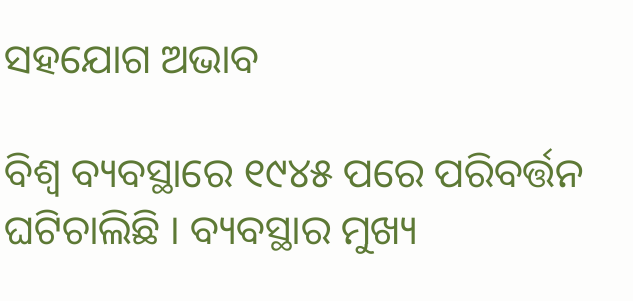ସହଯୋଗ ଅଭାବ

ବିଶ୍ୱ ବ୍ୟବସ୍ଥାରେ ୧୯୪୫ ପରେ ପରିବର୍ତ୍ତନ ଘଟିଚାଲିଛି । ବ୍ୟବସ୍ଥାର ମୁଖ୍ୟ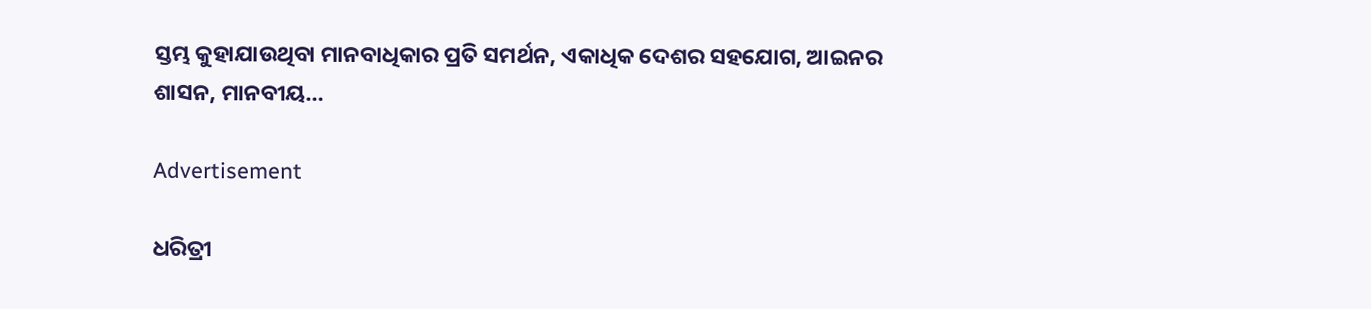ସ୍ତମ୍ଭ କୁହାଯାଉଥିବା ମାନବାଧିକାର ପ୍ରତି ସମର୍ଥନ, ଏକାଧିକ ଦେଶର ସହଯୋଗ, ଆଇନର ଶାସନ, ମାନବୀୟ…

Advertisement

ଧରିତ୍ରୀ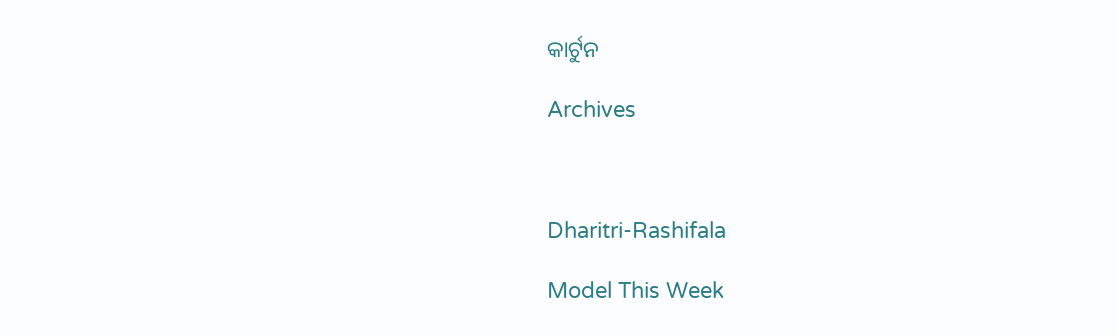କାର୍ଟୁନ

Archives



Dharitri-Rashifala

Model This Week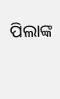ପିଲାଙ୍କ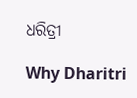ଧରିତ୍ରୀ

Why Dharitri